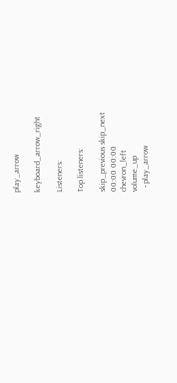play_arrow

keyboard_arrow_right

Listeners:

Top listeners:

skip_previous skip_next
00:00 00:00
chevron_left
volume_up
  • play_arrow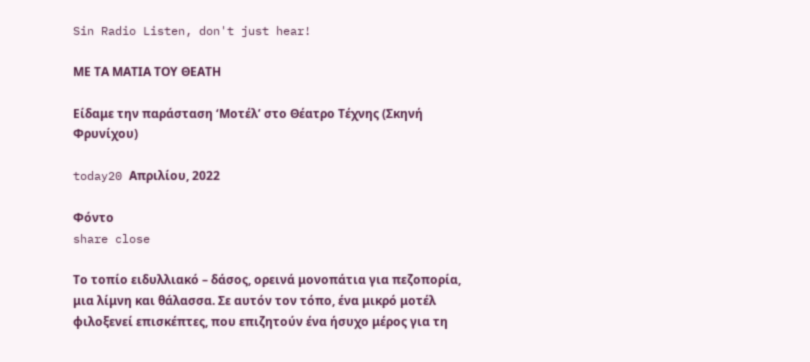Sin Radio Listen, don't just hear!

ΜΕ ΤΑ ΜΑΤΙΑ ΤΟΥ ΘΕΑΤΗ

Είδαμε την παράσταση ‘Μοτέλ’ στο Θέατρο Τέχνης (Σκηνή Φρυνίχου)

today20 Απριλίου, 2022

Φόντο
share close

Το τοπίο ειδυλλιακό – δάσος, ορεινά μονοπάτια για πεζοπορία, μια λίμνη και θάλασσα. Σε αυτόν τον τόπο, ένα μικρό μοτέλ φιλοξενεί επισκέπτες, που επιζητούν ένα ήσυχο μέρος για τη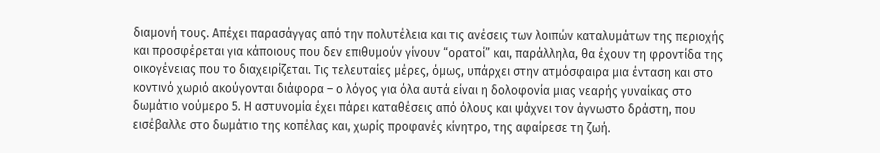διαμονή τους. Απέχει παρασάγγας από την πολυτέλεια και τις ανέσεις των λοιπών καταλυμάτων της περιοχής και προσφέρεται για κάποιους που δεν επιθυμούν γίνουν “ορατοί” και, παράλληλα, θα έχουν τη φροντίδα της οικογένειας που το διαχειρίζεται. Τις τελευταίες μέρες, όμως, υπάρχει στην ατμόσφαιρα μια ένταση και στο κοντινό χωριό ακούγονται διάφορα – ο λόγος για όλα αυτά είναι η δολοφονία μιας νεαρής γυναίκας στο δωμάτιο νούμερο 5. Η αστυνομία έχει πάρει καταθέσεις από όλους και ψάχνει τον άγνωστο δράστη, που εισέβαλλε στο δωμάτιο της κοπέλας και, χωρίς προφανές κίνητρο, της αφαίρεσε τη ζωή.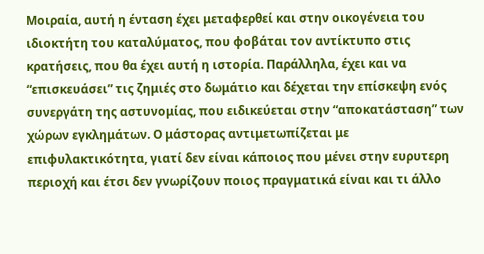Μοιραία, αυτή η ένταση έχει μεταφερθεί και στην οικογένεια του ιδιοκτήτη του καταλύματος, που φοβάται τον αντίκτυπο στις κρατήσεις, που θα έχει αυτή η ιστορία. Παράλληλα, έχει και να “επισκευάσει” τις ζημιές στο δωμάτιο και δέχεται την επίσκεψη ενός συνεργάτη της αστυνομίας, που ειδικεύεται στην “αποκατάσταση” των χώρων εγκλημάτων. Ο μάστορας αντιμετωπίζεται με επιφυλακτικότητα, γιατί δεν είναι κάποιος που μένει στην ευρυτερη περιοχή και έτσι δεν γνωρίζουν ποιος πραγματικά είναι και τι άλλο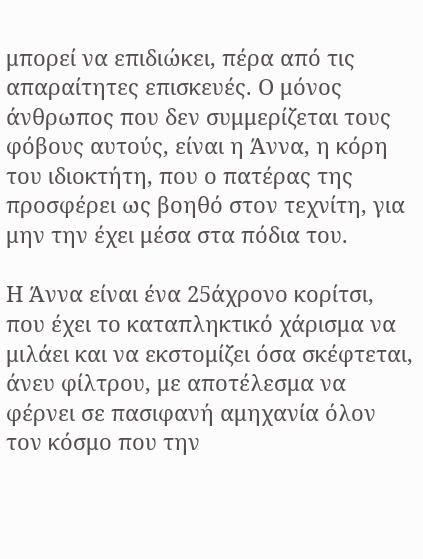μπορεί να επιδιώκει, πέρα από τις απαραίτητες επισκευές. Ο μόνος άνθρωπος που δεν συμμερίζεται τους φόβους αυτούς, είναι η Άννα, η κόρη του ιδιοκτήτη, που ο πατέρας της προσφέρει ως βοηθό στον τεχνίτη, για μην την έχει μέσα στα πόδια του.

Η Άννα είναι ένα 25άχρονο κορίτσι, που έχει το καταπληκτικό χάρισμα να μιλάει και να εκστομίζει όσα σκέφτεται, άνευ φίλτρου, με αποτέλεσμα να φέρνει σε πασιφανή αμηχανία όλον τον κόσμο που την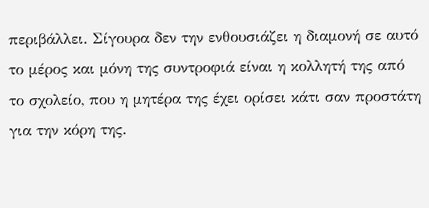περιβάλλει. Σίγουρα δεν την ενθουσιάζει η διαμονή σε αυτό το μέρος και μόνη της συντροφιά είναι η κολλητή της από το σχολείο, που η μητέρα της έχει ορίσει κάτι σαν προστάτη για την κόρη της.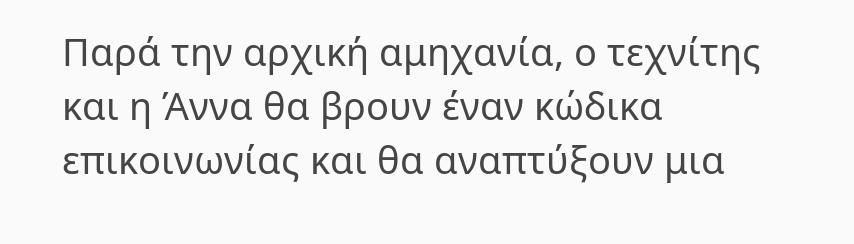Παρά την αρχική αμηχανία, ο τεχνίτης και η Άννα θα βρουν έναν κώδικα επικοινωνίας και θα αναπτύξουν μια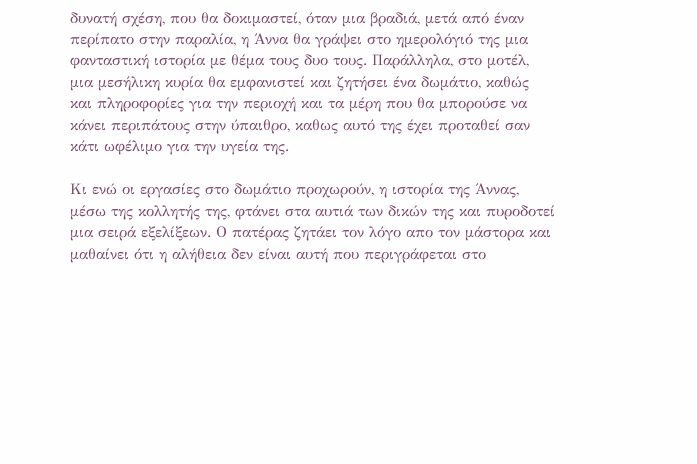δυνατή σχέση, που θα δοκιμαστεί, όταν μια βραδιά, μετά από έναν περίπατο στην παραλία, η Άννα θα γράψει στο ημερολόγιό της μια φανταστική ιστορία με θέμα τους δυο τους. Παράλληλα, στο μοτέλ, μια μεσήλικη κυρία θα εμφανιστεί και ζητήσει ένα δωμάτιο, καθώς και πληροφορίες για την περιοχή και τα μέρη που θα μπορούσε να κάνει περιπάτους στην ύπαιθρο, καθως αυτό της έχει προταθεί σαν κάτι ωφέλιμο για την υγεία της.

Κι ενώ οι εργασίες στο δωμάτιο προχωρούν, η ιστορία της Άννας, μέσω της κολλητής της, φτάνει στα αυτιά των δικών της και πυροδοτεί μια σειρά εξελίξεων. Ο πατέρας ζητάει τον λόγο απο τον μάστορα και μαθαίνει ότι η αλήθεια δεν είναι αυτή που περιγράφεται στο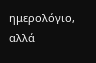ημερολόγιο, αλλά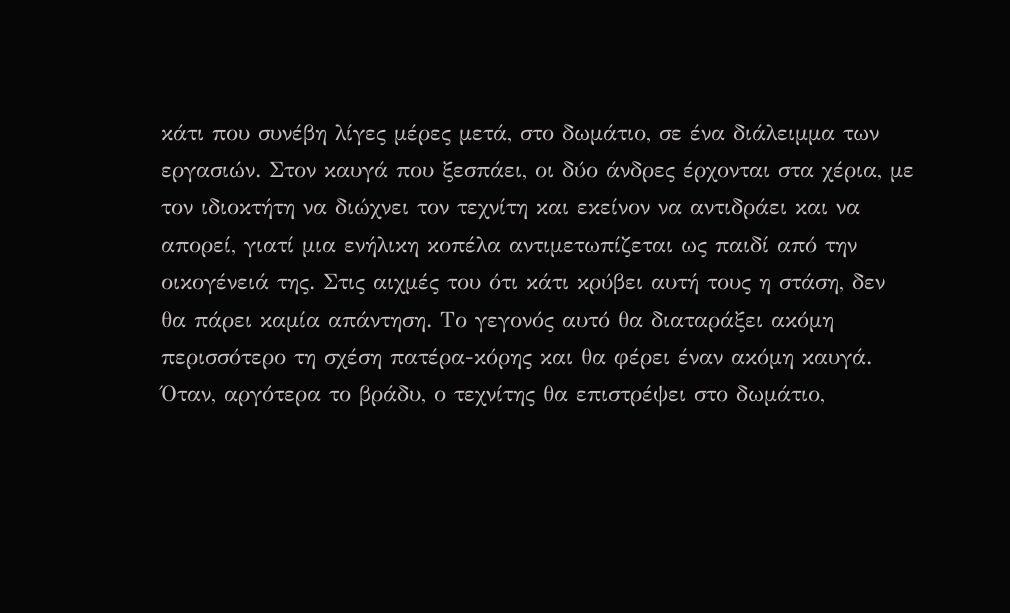κάτι που συνέβη λίγες μέρες μετά, στο δωμάτιο, σε ένα διάλειμμα των εργασιών. Στον καυγά που ξεσπάει, οι δύο άνδρες έρχονται στα χέρια, με τον ιδιοκτήτη να διώχνει τον τεχνίτη και εκείνον να αντιδράει και να απορεί, γιατί μια ενήλικη κοπέλα αντιμετωπίζεται ως παιδί από την οικογένειά της. Στις αιχμές του ότι κάτι κρύβει αυτή τους η στάση, δεν θα πάρει καμία απάντηση. Το γεγονός αυτό θα διαταράξει ακόμη περισσότερο τη σχέση πατέρα-κόρης και θα φέρει έναν ακόμη καυγά. Όταν, αργότερα το βράδυ, ο τεχνίτης θα επιστρέψει στο δωμάτιο,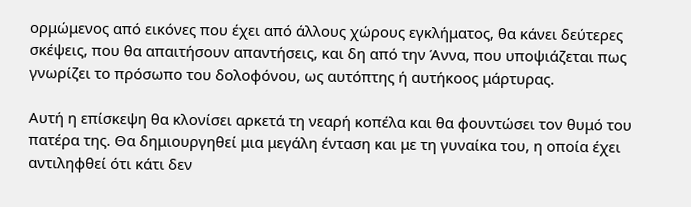ορμώμενος από εικόνες που έχει από άλλους χώρους εγκλήματος, θα κάνει δεύτερες σκέψεις, που θα απαιτήσουν απαντήσεις, και δη από την Άννα, που υποψιάζεται πως γνωρίζει το πρόσωπο του δολοφόνου, ως αυτόπτης ή αυτήκοος μάρτυρας.

Αυτή η επίσκεψη θα κλονίσει αρκετά τη νεαρή κοπέλα και θα φουντώσει τον θυμό του πατέρα της. Θα δημιουργηθεί μια μεγάλη ένταση και με τη γυναίκα του, η οποία έχει αντιληφθεί ότι κάτι δεν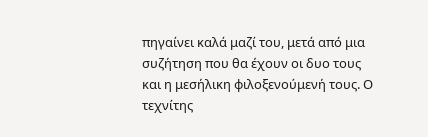πηγαίνει καλά μαζί του, μετά από μια συζήτηση που θα έχουν οι δυο τους και η μεσήλικη φιλοξενούμενή τους. Ο τεχνίτης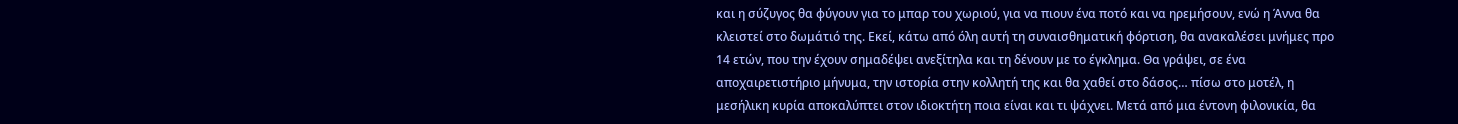και η σύζυγος θα φύγουν για το μπαρ του χωριού, για να πιουν ένα ποτό και να ηρεμήσουν, ενώ η Άννα θα κλειστεί στο δωμάτιό της. Εκεί, κάτω από όλη αυτή τη συναισθηματική φόρτιση, θα ανακαλέσει μνήμες προ 14 ετών, που την έχουν σημαδέψει ανεξίτηλα και τη δένουν με το έγκλημα. Θα γράψει, σε ένα αποχαιρετιστήριο μήνυμα, την ιστορία στην κολλητή της και θα χαθεί στο δάσος… πίσω στο μοτέλ, η μεσήλικη κυρία αποκαλύπτει στον ιδιοκτήτη ποια είναι και τι ψάχνει. Μετά από μια έντονη φιλονικία, θα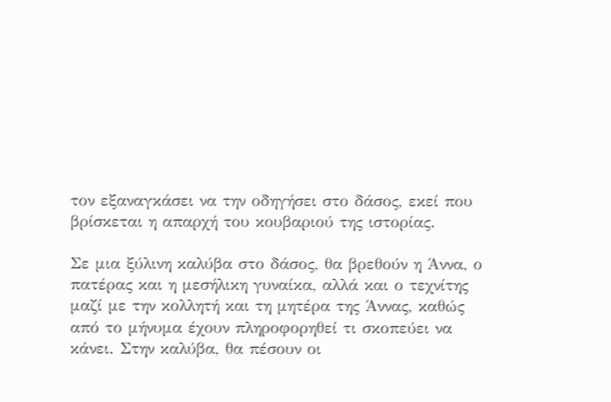τον εξαναγκάσει να την οδηγήσει στο δάσος, εκεί που βρίσκεται η απαρχή του κουβαριού της ιστορίας.

Σε μια ξύλινη καλύβα στο δάσος, θα βρεθούν η Άννα, ο πατέρας και η μεσήλικη γυναίκα, αλλά και ο τεχνίτης μαζί με την κολλητή και τη μητέρα της Άννας, καθώς από το μήνυμα έχουν πληροφορηθεί τι σκοπεύει να κάνει. Στην καλύβα, θα πέσουν οι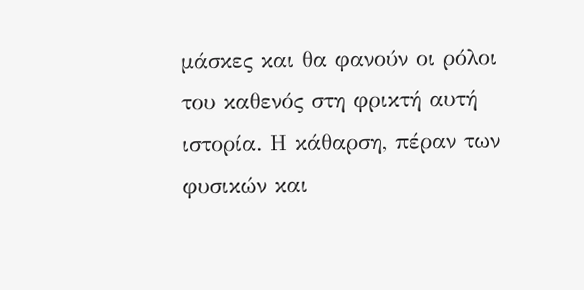μάσκες και θα φανούν οι ρόλοι του καθενός στη φρικτή αυτή ιστορία. Η κάθαρση, πέραν των φυσικών και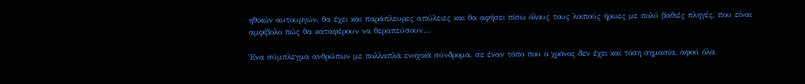ηθικών αυτουργών, θα έχει και παράπλευρες απώλειες και θα αφήσει πίσω όλους τους λοιπούς ήρωες με πολύ βαθιές πληγές, που είναι αμφίβολο πώς θα καταφέρουν να θεραπεύσουν…

Ένα σύμπλεγμα ανθρώπων με πολλαπλά ενοχικά σύνδρομα, σε έναν τόπο που ο χρόνος δεν έχει και τόση σημασία, αφού όλα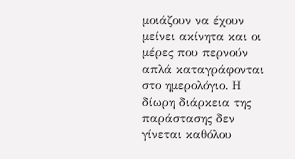μοιάζουν να έχουν μείνει ακίνητα και οι μέρες που περνούν απλά καταγράφονται στο ημερολόγιο. Η δίωρη διάρκεια της παράστασης δεν γίνεται καθόλου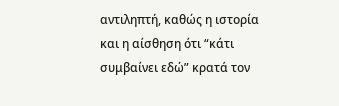αντιληπτή, καθώς η ιστορία και η αίσθηση ότι “κάτι συμβαίνει εδώ” κρατά τον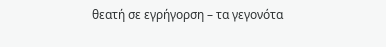θεατή σε εγρήγορση – τα γεγονότα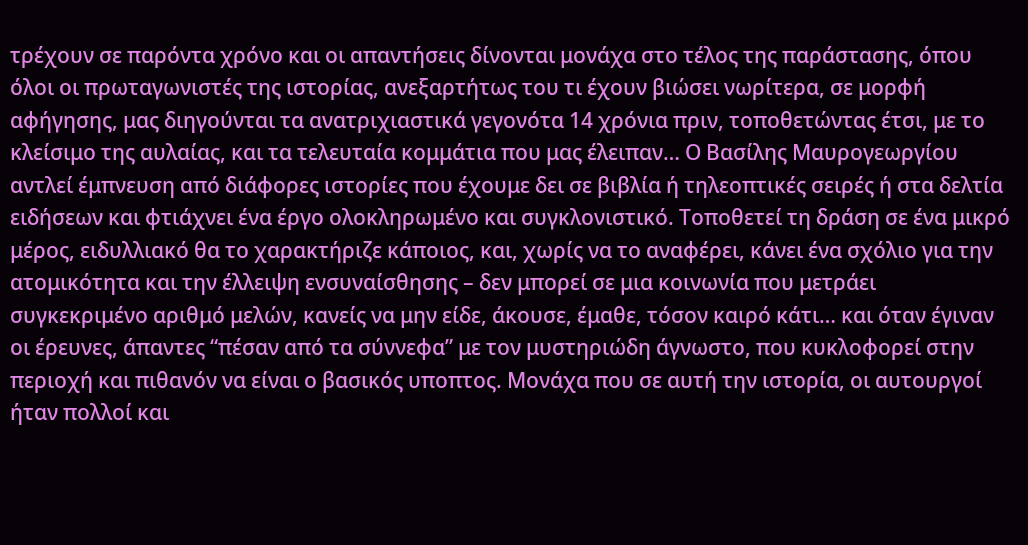τρέχουν σε παρόντα χρόνο και οι απαντήσεις δίνονται μονάχα στο τέλος της παράστασης, όπου όλοι οι πρωταγωνιστές της ιστορίας, ανεξαρτήτως του τι έχουν βιώσει νωρίτερα, σε μορφή αφήγησης, μας διηγούνται τα ανατριχιαστικά γεγονότα 14 χρόνια πριν, τοποθετώντας έτσι, με το κλείσιμο της αυλαίας, και τα τελευταία κομμάτια που μας έλειπαν… Ο Βασίλης Μαυρογεωργίου αντλεί έμπνευση από διάφορες ιστορίες που έχουμε δει σε βιβλία ή τηλεοπτικές σειρές ή στα δελτία ειδήσεων και φτιάχνει ένα έργο ολοκληρωμένο και συγκλονιστικό. Τοποθετεί τη δράση σε ένα μικρό μέρος, ειδυλλιακό θα το χαρακτήριζε κάποιος, και, χωρίς να το αναφέρει, κάνει ένα σχόλιο για την ατομικότητα και την έλλειψη ενσυναίσθησης – δεν μπορεί σε μια κοινωνία που μετράει συγκεκριμένο αριθμό μελών, κανείς να μην είδε, άκουσε, έμαθε, τόσον καιρό κάτι… και όταν έγιναν οι έρευνες, άπαντες “πέσαν από τα σύννεφα” με τον μυστηριώδη άγνωστο, που κυκλοφορεί στην περιοχή και πιθανόν να είναι ο βασικός υποπτος. Μονάχα που σε αυτή την ιστορία, οι αυτουργοί ήταν πολλοί και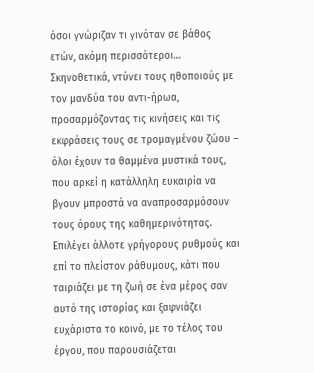όσοι γνώριζαν τι γινόταν σε βάθος ετών, ακόμη περισσότεροι… Σκηνοθετικά, ντύνει τους ηθοποιούς με τον μανδύα του αντι-ήρωα, προσαρμόζοντας τις κινήσεις και τις εκφράσεις τους σε τρομαγμένου ζώου – όλοι έχουν τα θαμμένα μυστικά τους, που αρκεί η κατάλληλη ευκαιρία να βγουν μπροστά να αναπροσαρμόσουν τους όρους της καθημερινότητας. Επιλέγει άλλοτε γρήγορους ρυθμούς και επί το πλείστον ράθυμους, κάτι που ταιριάζει με τη ζωή σε ένα μέρος σαν αυτό της ιστορίας και ξαφνιάζει ευχάριστα το κοινό, με το τέλος του έργου, που παρουσιάζεται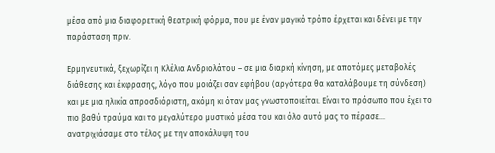μέσα από μια διαφορετική θεατρική φόρμα, που με έναν μαγικό τρόπο έρχεται και δένει με την παράσταση πριν.

Ερμηνευτικά, ξεχωρίζει η Κλέλια Ανδριολάτου – σε μια διαρκή κίνηση, με αποτόμες μεταβολές διάθεσης και έκφρασης, λόγο που μοιάζει σαν εφήβου (αργότερα θα καταλάβουμε τη σύνδεση) και με μια ηλικία απροσδιόριστη, ακόμη κι όταν μας γνωστοποιείται. Είναι το πρόσωπο που έχει το πιο βαθύ τραύμα και το μεγαλύτερο μυστικό μέσα του και όλο αυτό μας το πέρασε… ανατριχιάσαμε στο τέλος με την αποκάλυψη του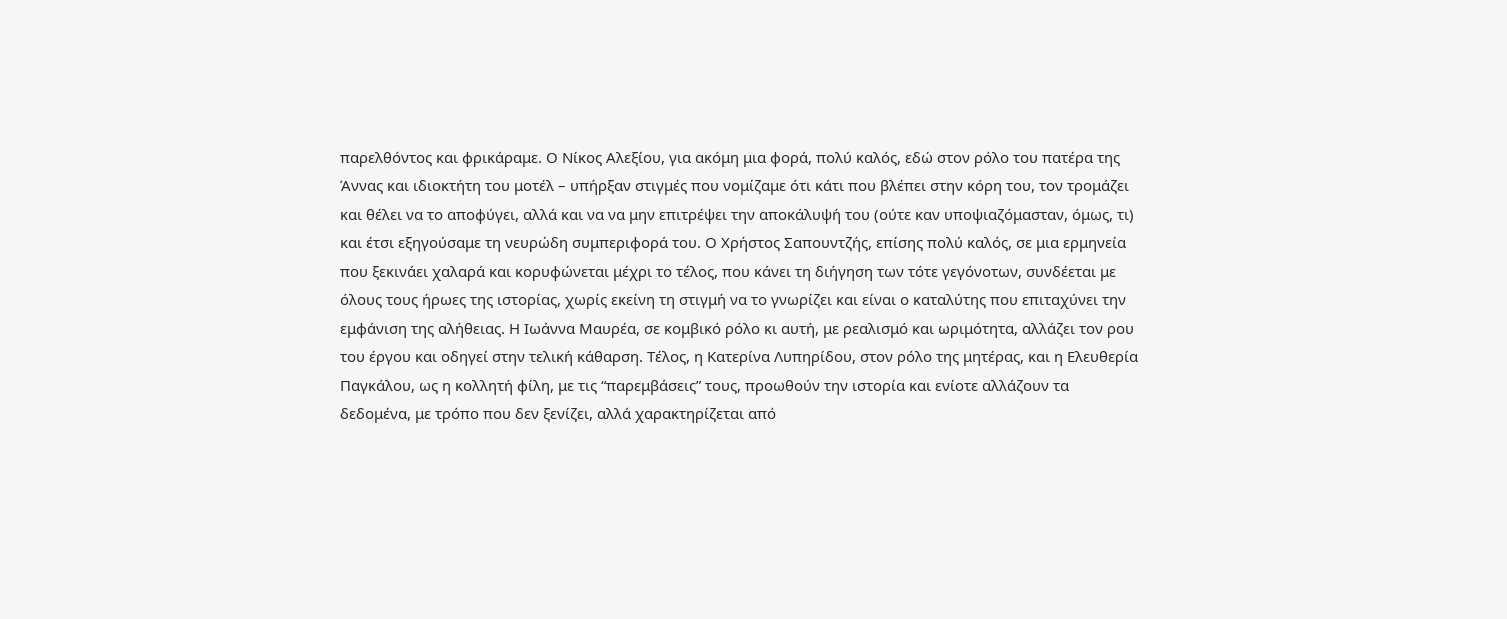παρελθόντος και φρικάραμε. Ο Νίκος Αλεξίου, για ακόμη μια φορά, πολύ καλός, εδώ στον ρόλο του πατέρα της Άννας και ιδιοκτήτη του μοτέλ – υπήρξαν στιγμές που νομίζαμε ότι κάτι που βλέπει στην κόρη του, τον τρομάζει και θέλει να το αποφύγει, αλλά και να να μην επιτρέψει την αποκάλυψή του (ούτε καν υποψιαζόμασταν, όμως, τι) και έτσι εξηγούσαμε τη νευρώδη συμπεριφορά του. Ο Χρήστος Σαπουντζής, επίσης πολύ καλός, σε μια ερμηνεία που ξεκινάει χαλαρά και κορυφώνεται μέχρι το τέλος, που κάνει τη διήγηση των τότε γεγόνοτων, συνδέεται με όλους τους ήρωες της ιστορίας, χωρίς εκείνη τη στιγμή να το γνωρίζει και είναι ο καταλύτης που επιταχύνει την εμφάνιση της αλήθειας. Η Ιωάννα Μαυρέα, σε κομβικό ρόλο κι αυτή, με ρεαλισμό και ωριμότητα, αλλάζει τον ρου του έργου και οδηγεί στην τελική κάθαρση. Τέλος, η Κατερίνα Λυπηρίδου, στον ρόλο της μητέρας, και η Ελευθερία Παγκάλου, ως η κολλητή φίλη, με τις “παρεμβάσεις” τους, προωθούν την ιστορία και ενίοτε αλλάζουν τα δεδομένα, με τρόπο που δεν ξενίζει, αλλά χαρακτηρίζεται από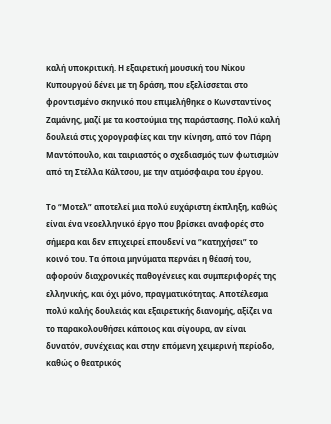καλή υποκριτική. Η εξαιρετική μουσική του Νίκου Κυπουργού δένει με τη δράση, που εξελίσσεται στο φροντισμένο σκηνικό που επιμελήθηκε ο Κωνσταντίνος Ζαμάνης, μαζί με τα κοστούμια της παράστασης. Πολύ καλή δουλειά στις χορογραφίες και την κίνηση, από τον Πάρη Μαντόπουλο, και ταιριαστός ο σχεδιασμός των φωτισμών από τη Στέλλα Κάλτσου, με την ατμόσφαιρα του έργου.

Το “Μοτελ” αποτελεί μια πολύ ευχάριστη έκπληξη, καθώς είναι ένα νεοελληνικό έργο που βρίσκει αναφορές στο σήμερα και δεν επιχειρεί επουδενί να “κατηχήσει” το κοινό του. Τα όποια μηνύματα περνάει η θέασή του, αφορούν διαχρονικές παθογένειες και συμπεριφορές της ελληνικής, και όχι μόνο, πραγματικότητας. Αποτέλεσμα πολύ καλής δουλειάς και εξαιρετικής διανομής, αξίζει να το παρακολουθήσει κάποιος και σίγουρα, αν είναι δυνατόν, συνέχειας και στην επόμενη χειμερινή περίοδο, καθώς ο θεατρικός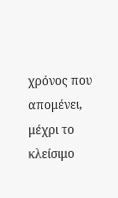χρόνος που απομένει, μέχρι το κλείσιμο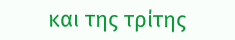και της τρίτης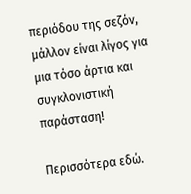περιόδου της σεζόν, μάλλον είναι λίγος για μια τόσο άρτια και συγκλονιστική παράσταση!

Περισσότερα εδώ.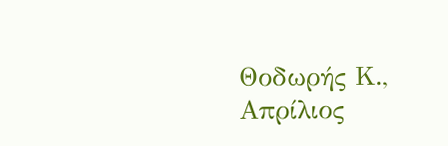Θοδωρής Κ., Απρίλιος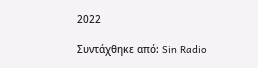2022

Συντάχθηκε από: Sin Radio